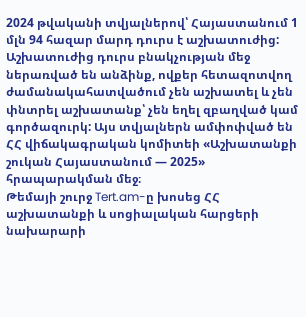2024 թվականի տվյալներով՝ Հայաստանում 1 մլն 94 հազար մարդ դուրս է աշխատուժից: Աշխատուժից դուրս բնակչության մեջ ներառված են անձինք, ովքեր հետազոտվող ժամանակահատվածում չեն աշխատել և չեն փնտրել աշխատանք՝ չեն եղել զբաղված կամ գործազուրկ: Այս տվյալներն ամփոփված են ՀՀ վիճակագրական կոմիտեի «Աշխատանքի շուկան Հայաստանում — 2025» հրապարակման մեջ։
Թեմայի շուրջ Tert.am-ը խոսեց ՀՀ աշխատանքի և սոցիալական հարցերի նախարարի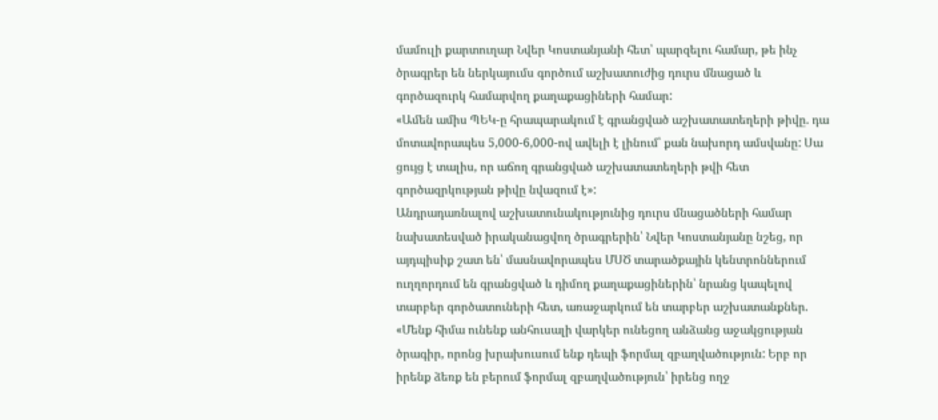մամուլի քարտուղար Նվեր Կոստանյանի հետ՝ պարզելու համար, թե ինչ ծրագրեր են ներկայումս գործում աշխատուժից դուրս մնացած և գործազուրկ համարվող քաղաքացիների համար:
«Ամեն ամիս ՊԵԿ-ը հրապարակում է գրանցված աշխատատեղերի թիվը. դա մոտավորապես 5,000-6,000-ով ավելի է լինում՝ քան նախորդ ամսվանը: Սա ցույց է տալիս, որ աճող գրանցված աշխատատեղերի թվի հետ գործազրկության թիվը նվազում է»:
Անդրադառնալով աշխատունակությունից դուրս մնացածների համար նախատեսված իրականացվող ծրագրերին՝ Նվեր Կոստանյանը նշեց, որ այդպիսիք շատ են՝ մասնավորապես ՄՍԾ տարածքային կենտրոններում ուղղորդում են գրանցված և դիմող քաղաքացիներին՝ նրանց կապելով տարբեր գործատուների հետ, առաջարկում են տարբեր աշխատանքներ.
«Մենք հիմա ունենք անհուսալի վարկեր ունեցող անձանց աջակցության ծրագիր, որոնց խրախուսում ենք դեպի ֆորմալ զբաղվածություն: Երբ որ իրենք ձեռք են բերում ֆորմալ զբաղվածություն՝ իրենց ողջ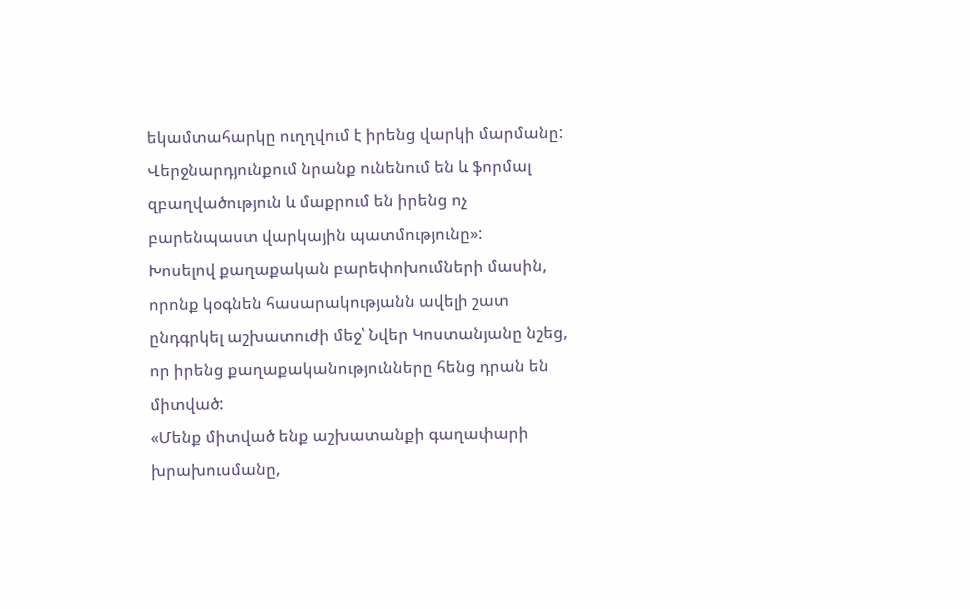եկամտահարկը ուղղվում է իրենց վարկի մարմանը:
Վերջնարդյունքում նրանք ունենում են և ֆորմալ զբաղվածություն և մաքրում են իրենց ոչ բարենպաստ վարկային պատմությունը»:
Խոսելով քաղաքական բարեփոխումների մասին, որոնք կօգնեն հասարակությանն ավելի շատ ընդգրկել աշխատուժի մեջ՝ Նվեր Կոստանյանը նշեց, որ իրենց քաղաքականությունները հենց դրան են միտված:
«Մենք միտված ենք աշխատանքի գաղափարի խրախուսմանը,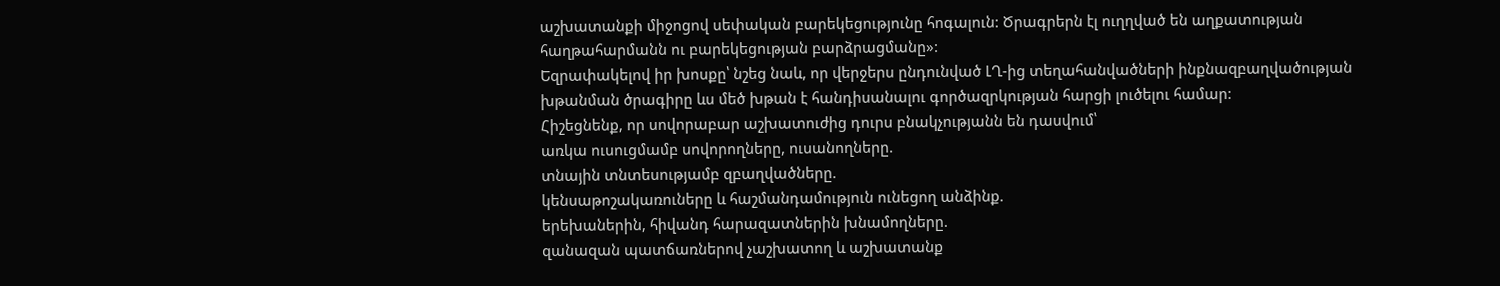աշխատանքի միջոցով սեփական բարեկեցությունը հոգալուն: Ծրագրերն էլ ուղղված են աղքատության հաղթահարմանն ու բարեկեցության բարձրացմանը»:
Եզրափակելով իր խոսքը՝ նշեց նաև, որ վերջերս ընդունված ԼՂ-ից տեղահանվածների ինքնազբաղվածության խթանման ծրագիրը ևս մեծ խթան է հանդիսանալու գործազրկության հարցի լուծելու համար:
Հիշեցնենք, որ սովորաբար աշխատուժից դուրս բնակչությանն են դասվում՝
առկա ուսուցմամբ սովորողները, ուսանողները.
տնային տնտեսությամբ զբաղվածները.
կենսաթոշակառուները և հաշմանդամություն ունեցող անձինք.
երեխաներին, հիվանդ հարազատներին խնամողները.
զանազան պատճառներով չաշխատող և աշխատանք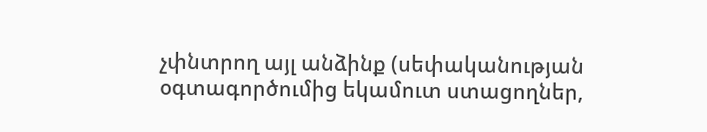չփնտրող այլ անձինք (սեփականության օգտագործումից եկամուտ ստացողներ,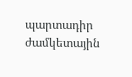պարտադիր ժամկետային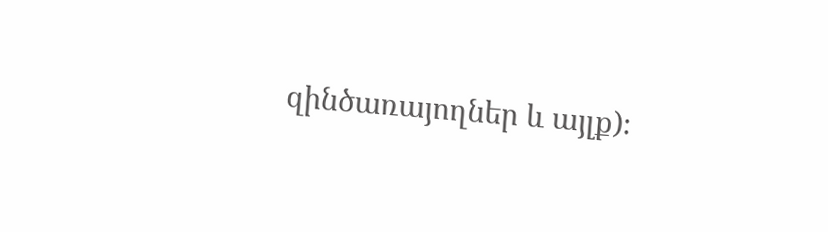զինծառայողներ և այլք)։